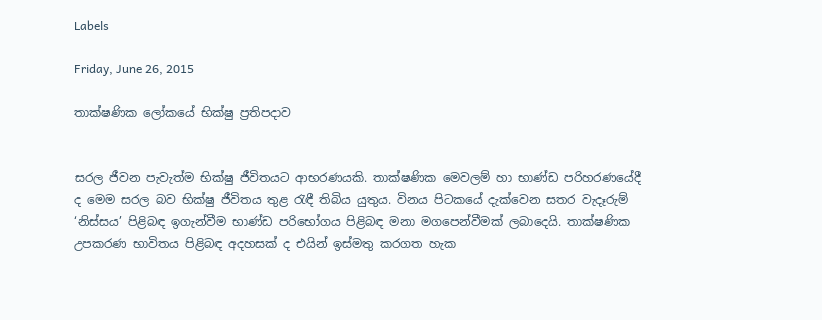Labels

Friday, June 26, 2015

තාක්ෂණික ලෝකයේ භික්ෂු ප්‍රතිපදාව


සරල ජීවන පැවැත්ම භික්ෂු ජීවිතයට ආභරණයකි. තාක්ෂණික මෙවලම් හා භාණ්ඩ පරිහරණයේදී ද මෙම සරල බව භික්ෂු ජීවිතය තුළ රැඳී තිබිය යුතුය. විනය පිටකයේ දැක්වෙන සතර වැදෑරුම් ‘නිස්සය’ පිළිබඳ ඉගැන්වීම භාණ්ඩ පරිභෝගය පිළිබඳ මනා මගපෙන්වීමක් ලබාදෙයි. තාක්ෂණික උපකරණ භාවිතය පිළිබඳ අදහසක් ද එයින් ඉස්මතු කරගත හැක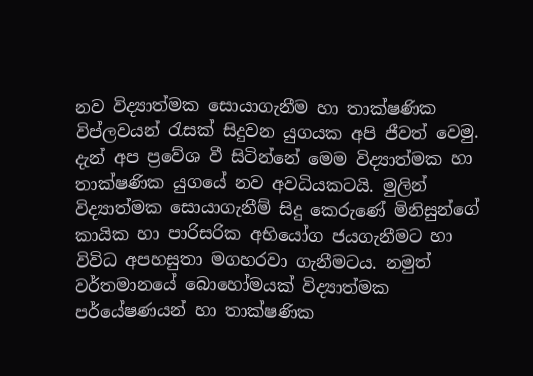නව විද්‍යාත්මක සොයාගැනීම හා තාක්ෂණික විප්ලවයන් රැසක් සිදුවන යුගයක අපි ජීවත් වෙමු. දැන් අප ප්‍රවේශ වී සිටින්නේ මෙම විද්‍යාත්මක හා තාක්ෂණික යුගයේ නව අවධියකටයි. මුලින් විද්‍යාත්මක සොයාගැනීම් සිදු කෙරුණේ මිනිසුන්ගේ කායික හා පාරිසරික අභියෝග ජයගැනීමට හා විවිධ අපහසුතා මගහරවා ගැනීමටය. නමුත් වර්තමානයේ බොහෝමයක් විද්‍යාත්මක පර්යේෂණයන් හා තාක්ෂණික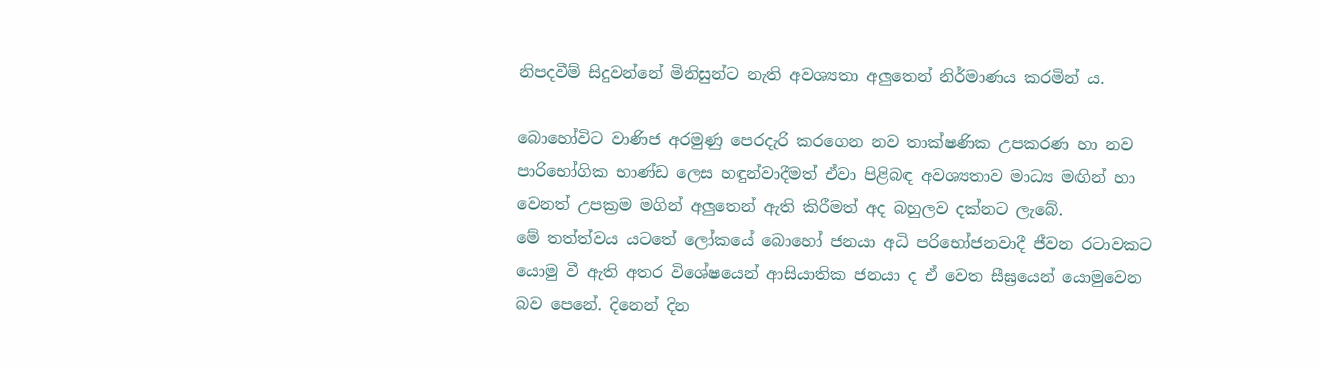නිපදවීම් සිදුවන්නේ මිනිසුන්ට නැති අවශ්‍යතා අලුතෙන් නිර්මාණය කරමින් ය.

බොහෝවිට වාණිජ අරමුණු පෙරදැරි කරගෙන නව තාක්ෂණික උපකරණ හා නව පාරිභෝගික භාණ්ඩ ලෙස හඳුන්වාදීමත් ඒවා පිළිබඳ අවශ්‍යතාව මාධ්‍ය මඟින් හා වෙනත් උපක්‍රම මගින් අලුතෙන් ඇති කිරීමත් අද බහුලව දක්නට ලැබේ.
මේ තත්ත්වය යටතේ ලෝකයේ බොහෝ ජනයා අධි පරිභෝජනවාදී ජීවන රටාවකට යොමු වී ඇති අතර විශේෂයෙන් ආසියාතික ජනයා ද ඒ වෙත සීඝ්‍රයෙන් යොමුවෙන බව පෙනේ. දිනෙන් දින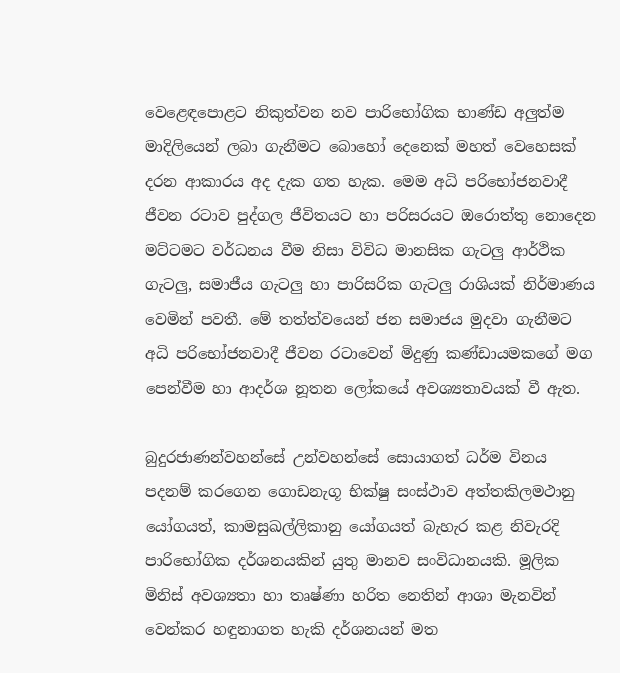වෙළෙඳපොළට නිකුත්වන නව පාරිභෝගික භාණ්ඩ අලුත්ම මාදිලියෙන් ලබා ගැනීමට බොහෝ දෙනෙක් මහත් වෙහෙසක් දරන ආකාරය අද දැක ගත හැක. මෙම අධි පරිභෝජනවාදී ජීවන රටාව පුද්ගල ජීවිතයට හා පරිසරයට ඔරොත්තු නොදෙන මට්ටමට වර්ධනය වීම නිසා විවිධ මානසික ගැටලු ආර්ථික ගැටලු, සමාජීය ගැටලු හා පාරිසරික ගැටලු රාශියක් නිර්මාණය වෙමින් පවතී. මේ තත්ත්වයෙන් ජන සමාජය මුදවා ගැනීමට අධි පරිභෝජනවාදී ජීවන රටාවෙන් මිදුණු කණ්ඩායමකගේ මග පෙන්වීම හා ආදර්ශ නූතන ලෝකයේ අවශ්‍යතාවයක් වී ඇත.

බුදුරජාණන්වහන්සේ උන්වහන්සේ සොයාගත් ධර්ම විනය පදනම් කරගෙන ගොඩනැගූ භික්ෂු සංස්ථාව අත්තකිලමථානු යෝගයත්, කාමසුඛල්ලිකානු යෝගයත් බැහැර කළ නිවැරදි පාරිභෝගික දර්ශනයකින් යුතු මානව සංවිධානයකි. මූලික මිනිස් අවශ්‍යතා හා තෘෂ්ණා හරිත නෙතින් ආශා මැනවින් වෙන්කර හඳුනාගත හැකි දර්ශනයන් මත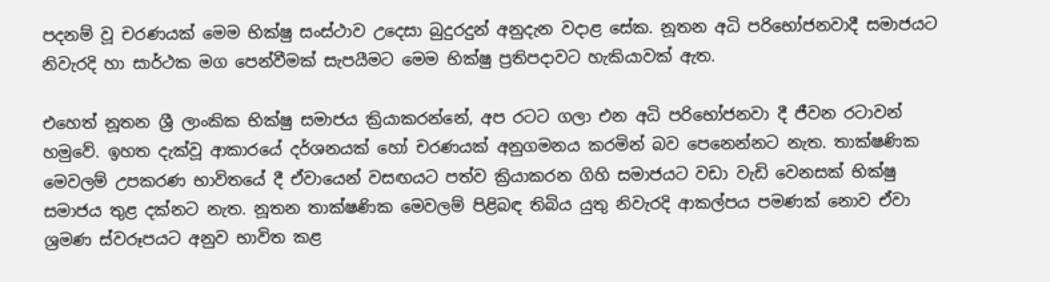පදනම් වූ චරණයක් මෙම භික්ෂු සංස්ථාව උදෙසා බුදුරදුන් අනුදැන වදාළ සේක. නූතන අධි පරිභෝජනවාදී සමාජයට නිවැරදි හා සාර්ථක මග පෙන්වීමක් සැපයීමට මෙම භික්ෂු ප්‍රතිපදාවට හැකියාවක් ඇත.

එහෙත් නූතන ශ්‍රී ලාංකික භික්ෂු සමාජය ක්‍රියාකරන්නේ, අප රටට ගලා එන අධි පරිභෝජනවා දී ජීවන රටාවන් හමුවේ. ඉහත දැක්වූ ආකාරයේ දර්ශනයක් හෝ චරණයක් අනුගමනය කරමින් බව පෙනෙන්නට නැත. තාක්ෂණික මෙවලම් උපකරණ භාවිතයේ දී ඒවායෙන් වසඟයට පත්ව ක්‍රියාකරන ගිහි සමාජයට වඩා වැඩි වෙනසක් භික්ෂු සමාජය තුළ දක්නට නැත. නූතන තාක්ෂණික මෙවලම් පිළිබඳ තිබිය යුතු නිවැරදි ආකල්පය පමණක් නොව ඒවා ශ්‍රමණ ස්වරූපයට අනුව භාවිත කළ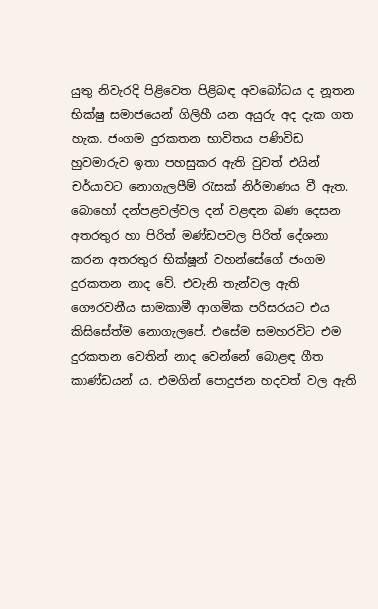යුතු නිවැරදි පිළිවෙත පිළිබඳ අවබෝධය ද නූතන භික්ෂු සමාජයෙන් ගිලිහී යන අයුරු අද දැක ගත හැක. ජංගම දුරකතන භාවිතය පණිවිඩ හුවමාරුව ඉතා පහසුකර ඇති වුවත් එයින් චර්යාවට නොගැලපීම් රැසක් නිර්මාණය වී ඇත. බොහෝ දන්පළවල්වල දන් වළඳන බණ දෙසන අතරතුර හා පිරිත් මණ්ඩපවල පිරිත් දේශනා කරන අතරතුර භික්ෂූන් වහන්සේගේ ජංගම දුරකතන නාද වේ. එවැනි තැන්වල ඇති ගෞරවනීය සාමකාමී ආගමික පරිසරයට එය කිසිසේත්ම නොගැලපේ. එසේම සමහරවිට එම දුරකතන වෙතින් නාද වෙන්නේ බොළඳ ගීත කාණ්ඩයන් ය. එමගින් පොදුජන හදවත් වල ඇති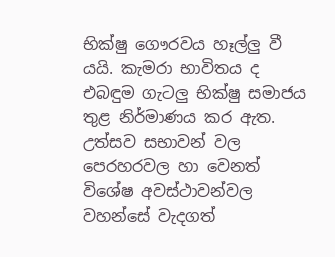භික්ෂු ගෞරවය හෑල්ලු වී යයි. කැමරා භාවිතය ද එබඳුම ගැටලු භික්ෂු සමාජය තුළ නිර්මාණය කර ඇත. උත්සව සභාවන් වල පෙරහරවල හා වෙනත් විශේෂ අවස්ථාවන්වල වහන්සේ වැදගත්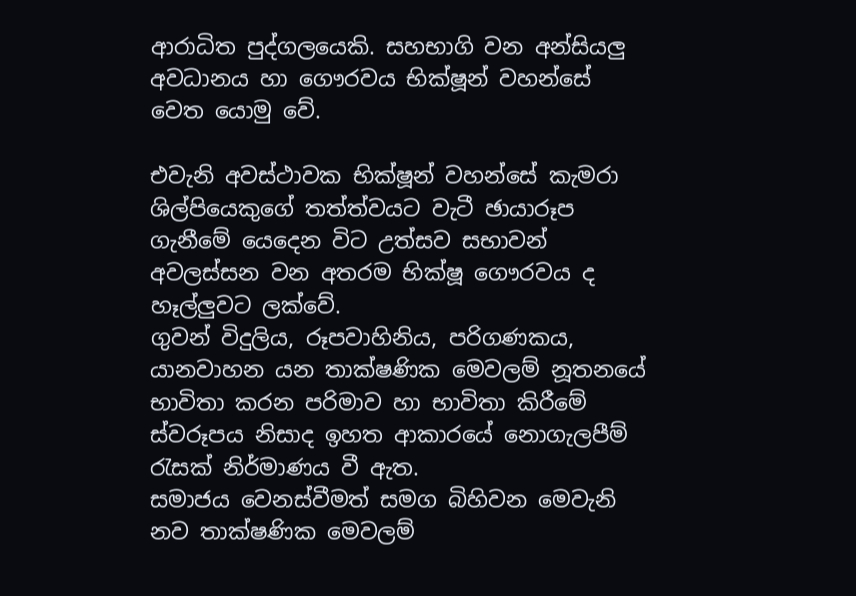ආරාධිත පුද්ගලයෙකි. සහභාගි වන අන්සියලු අවධානය හා ගෞරවය භික්ෂූන් වහන්සේ වෙත යොමු වේ.

එවැනි අවස්ථාවක භික්ෂූන් වහන්සේ කැමරා ශිල්පියෙකුගේ තත්ත්වයට වැටී ඡායාරූප ගැනීමේ යෙදෙන විට උත්සව සභාවන් අවලස්සන වන අතරම භික්ෂූ ගෞරවය ද හෑල්ලුවට ලක්වේ.
ගුවන් විදුලිය, රූපවාහිනිය, පරිගණකය, යානවාහන යන තාක්ෂණික මෙවලම් නූතනයේ භාවිතා කරන පරිමාව හා භාවිතා කිරීමේ ස්වරූපය නිසාද ඉහත ආකාරයේ නොගැලපීම් රැසක් නිර්මාණය වී ඇත.
සමාජය වෙනස්වීමත් සමග බිහිවන මෙවැනි නව තාක්ෂණික මෙවලම්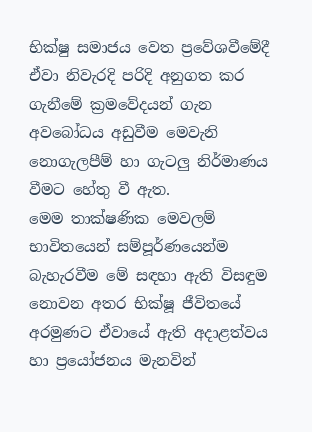භික්ෂු සමාජය වෙත ප්‍රවේශවීමේදී ඒවා නිවැරදි පරිදි අනුගත කර ගැනීමේ ක්‍රමවේදයන් ගැන අවබෝධය අඩුවීම මෙවැනි නොගැලපීම් හා ගැටලු නිර්මාණය වීමට හේතු වී ඇත.
මෙම තාක්ෂණික මෙවලම් භාවිතයෙන් සම්පූර්ණයෙන්ම බැහැරවීම මේ සඳහා ඇති විසඳුම නොවන අතර භික්ෂූ ජීවිතයේ අරමුණට ඒවායේ ඇති අදාළත්වය හා ප්‍රයෝජනය මැනවින්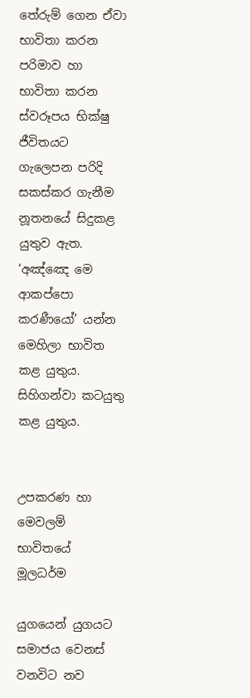තේරුම් ගෙන ඒවා භාවිතා කරන පරිමාව හා භාවිතා කරන ස්වරූපය භික්ෂු ජීවිතයට ගැලෙපන පරිදි සකස්කර ගැනීම නූතනයේ සිදුකළ යුතුව ඇත. ‘අඤ්ඤෙ මෙ ආකප්පො කරණීයෝ’ යන්න මෙහිලා භාවිත කළ යුතුය. සිහිගන්වා කටයුතු කළ යුතුය.


උපකරණ හා මෙවලම් භාවිතයේ මූලධර්ම

යුගයෙන් යුගයට සමාජය වෙනස් වනවිට නව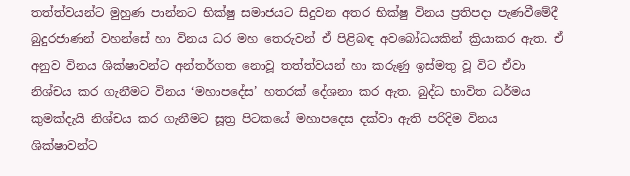තත්ත්වයන්ට මුහුණ පාන්නට භික්ෂු සමාජයට සිදුවන අතර භික්ෂු විනය ප්‍රතිපදා පැණවීමේදී බුදුරජාණන් වහන්සේ හා විනය ධර මහ තෙරුවන් ඒ පිළිබඳ අවබෝධයකින් ක්‍රියාකර ඇත. ඒ අනුව විනය ශික්ෂාවන්ට අන්තර්ගත නොවූ තත්ත්වයන් හා කරුණු ඉස්මතු වූ විට ඒවා නිශ්චය කර ගැනීමට විනය ‘මහාපදේස’ හතරක් දේශනා කර ඇත. බුද්ධ භාවිත ධර්මය කුමක්දැයි නිශ්චය කර ගැනීමට සූත්‍ර පිටකයේ මහාපදෙස දක්වා ඇති පරිදිම විනය ශික්ෂාවන්ට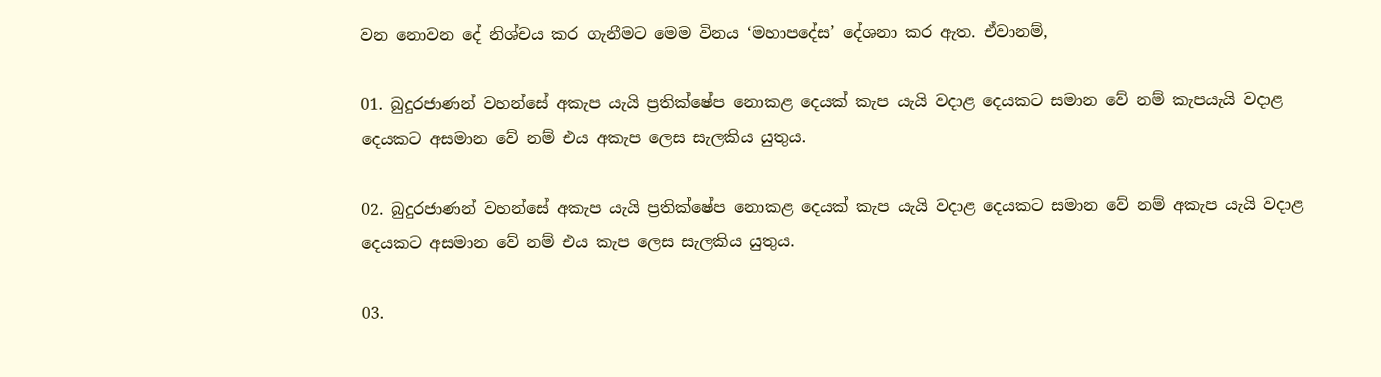වන නොවන දේ නිශ්චය කර ගැනීමට මෙම විනය ‘මහාපදේස’ දේශනා කර ඇත. ඒවානම්,

01. බුදුරජාණන් වහන්සේ අකැප යැයි ප්‍රතික්ෂේප නොකළ දෙයක් කැප යැයි වදාළ දෙයකට සමාන වේ නම් කැපයැයි වදාළ දෙයකට අසමාන වේ නම් එය අකැප ලෙස සැලකිය යුතුය.

02. බුදුරජාණන් වහන්සේ අකැප යැයි ප්‍රතික්ෂේප නොකළ දෙයක් කැප යැයි වදාළ දෙයකට සමාන වේ නම් අකැප යැයි වදාළ දෙයකට අසමාන වේ නම් එය කැප ලෙස සැලකිය යුතුය.

03.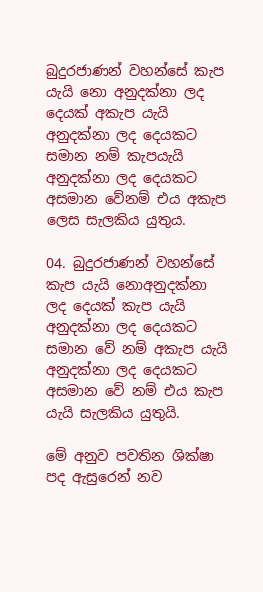බුදුරජාණන් වහන්සේ කැප යැයි නො අනුදක්නා ලද දෙයක් අකැප යැයි අනුදක්නා ලද දෙයකට සමාන නම් කැපයැයි අනුදක්නා ලද දෙයකට අසමාන වේනම් එය අකැප ලෙස සැලකිය යුතුය.

04. බුදුරජාණන් වහන්සේ කැප යැයි නොඅනුදක්නා ලද දෙයක් කැප යැයි අනුදක්නා ලද දෙයකට සමාන වේ නම් අකැප යැයි අනුදක්නා ලද දෙයකට අසමාන වේ නම් එය කැප යැයි සැලකිය යුතුයි.

මේ අනුව පවතින ශික්ෂා පද ඇසුරෙන් නව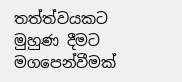තත්ත්වයකට මුහුණ දීමට මගපෙන්වීමක්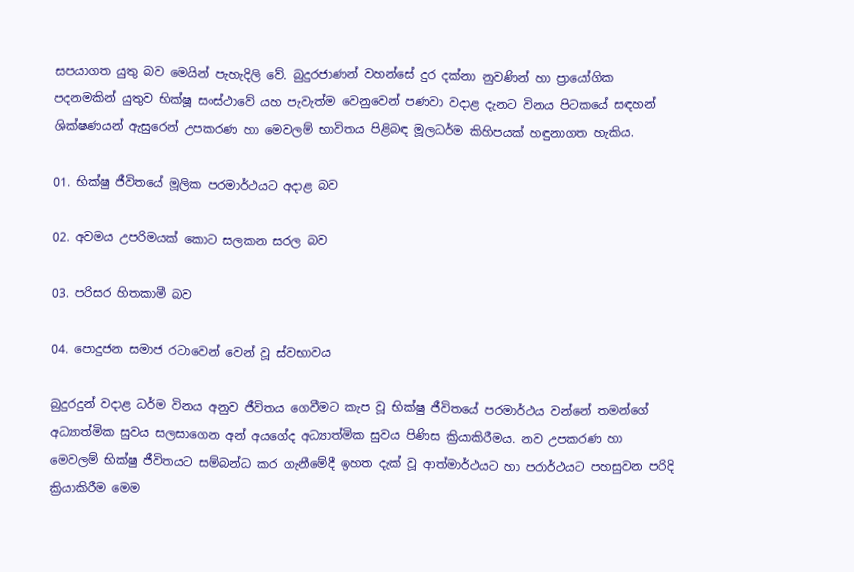සපයාගත යුතු බව මෙයින් පැහැදිලි වේ. බුදුරජාණන් වහන්සේ දුර දක්නා නුවණින් හා ප්‍රායෝගික පදනමකින් යුතුව භික්ෂූ සංස්ථාවේ යහ පැවැත්ම වෙනුවෙන් පණවා වදාළ දැනට විනය පිටකයේ සඳහන් ශික්ෂණයන් ඇසුරෙන් උපකරණ හා මෙවලම් භාවිතය පිළිබඳ මූලධර්ම කිහිපයක් හඳුනාගත හැකිය.

01. භික්ෂු ජීවිතයේ මූලික පරමාර්ථයට අදාළ බව

02. අවමය උපරිමයක් කොට සලකන සරල බව

03. පරිසර හිතකාමී බව

04. පොදුජන සමාජ රටාවෙන් වෙන් වූ ස්වභාවය

බුදුරදුන් වදාළ ධර්ම විනය අනුව ජීවිතය ගෙවීමට කැප වූ භික්ෂු ජීවිතයේ පරමාර්ථය වන්නේ තමන්ගේ අධ්‍යාත්මික සුවය සලසාගෙන අන් අයගේද අධ්‍යාත්මික සුවය පිණිස ක්‍රියාකිරීමය. නව උපකරණ හා මෙවලම් භික්ෂු ජීවිතයට සම්බන්ධ කර ගැනීමේදී ඉහත දැක් වූ ආත්මාර්ථයට හා පරාර්ථයට පහසුවන පරිදි ක්‍රියාකිරීම මෙම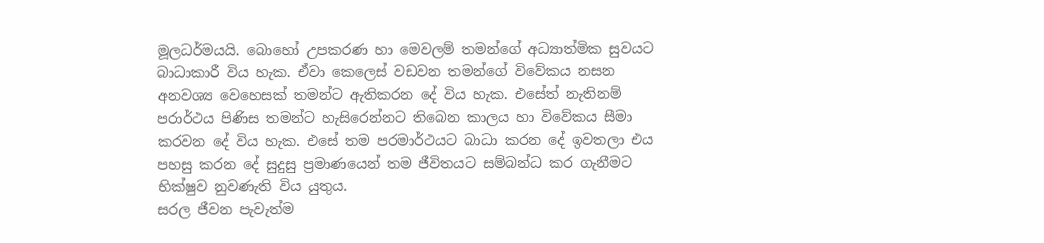මූලධර්මයයි. බොහෝ උපකරණ හා මෙවලම් තමන්ගේ අධ්‍යාත්මික සුවයට බාධාකාරී විය හැක. ඒවා කෙලෙස් වඩවන තමන්ගේ විවේකය නසන අනවශ්‍ය වෙහෙසක් තමන්ට ඇතිකරන දේ විය හැක. එසේත් නැතිනම් පරාර්ථය පිණිස තමන්ට හැසිරෙන්නට තිබෙන කාලය හා විවේකය සීමා කරවන දේ විය හැක. එසේ තම පරමාර්ථයට බාධා කරන දේ ඉවතලා එය පහසු කරන දේ සුදුසු ප්‍රමාණයෙන් තම ජීවිතයට සම්බන්ධ කර ගැනීමට භික්ෂුව නුවණැති විය යුතුය.
සරල ජීවන පැවැත්ම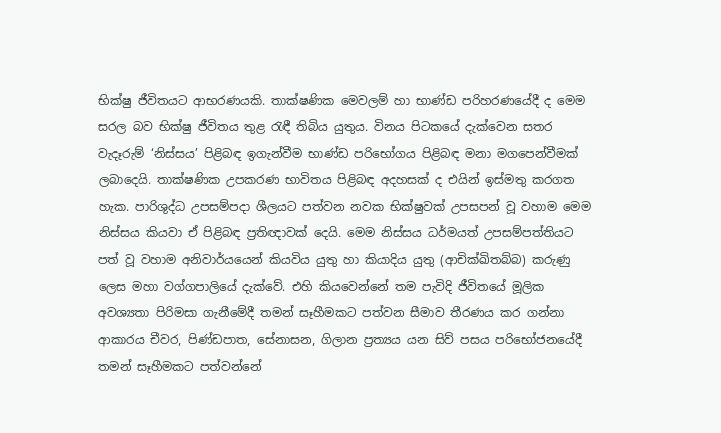භික්ෂු ජීවිතයට ආභරණයකි. තාක්ෂණික මෙවලම් හා භාණ්ඩ පරිහරණයේදී ද මෙම සරල බව භික්ෂු ජීවිතය තුළ රැඳී තිබිය යුතුය. විනය පිටකයේ දැක්වෙන සතර වැදෑරුම් ‘නිස්සය’ පිළිබඳ ඉගැන්වීම භාණ්ඩ පරිභෝගය පිළිබඳ මනා මගපෙන්වීමක් ලබාදෙයි. තාක්ෂණික උපකරණ භාවිතය පිළිබඳ අදහසක් ද එයින් ඉස්මතු කරගත හැක. පාරිශුද්ධ උපසම්පදා ශීලයට පත්වන නවක භික්ෂුවක් උපසපන් වූ වහාම මෙම නිස්සය කියවා ඒ පිළිබඳ ප්‍රතිඥාවක් දෙයි. මෙම නිස්සය ධර්මයත් උපසම්පත්තියට පත් වූ වහාම අනිවාර්යයෙන් කියවිය යුතු හා කියාදිය යුතු (ආචික්ඛිතබ්බ) කරුණු ලෙස මහා වග්ගපාලියේ දැක්වේ. එහි කියවෙන්නේ තම පැවිදි ජීවිතයේ මූලික අවශ්‍යතා පිරිමසා ගැනීමේදී තමන් සෑහීමකට පත්වන සීමාව තීරණය කර ගන්නා ආකාරය චීවර, පිණ්ඩපාත, සේනාසන, ගිලාන ප්‍රත්‍යය යන සිව් පසය පරිභෝජනයේදී තමන් සෑහීමකට පත්වන්නේ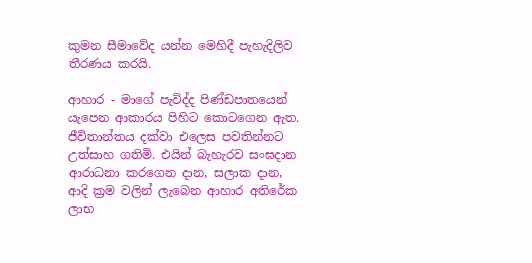කුමන සීමාවේද යන්න මෙහිදී පැහැදිලිව තීරණය කරයි.

ආහාර - මාගේ පැවිද්ද පිණ්ඩපාතයෙන් යැපෙන ආකාරය පිහිට කොටගෙන ඇත. ජීවිතාන්තය දක්වා එලෙස පවතින්නට උත්සාහ ගතිමි. එයින් බැහැරව සංඝදාන ආරාධනා කරගෙන දාන, සලාක දාන, ආදි ක්‍රම වලින් ලැබෙන ආහාර අතිරේක ලාභ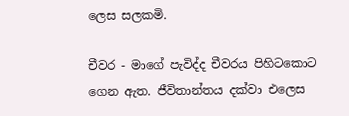ලෙස සලකමි.

චීවර - මාගේ පැවිද්ද චීවරය පිහිටකොට ගෙන ඇත. ජීවිතාන්තය දක්වා එලෙස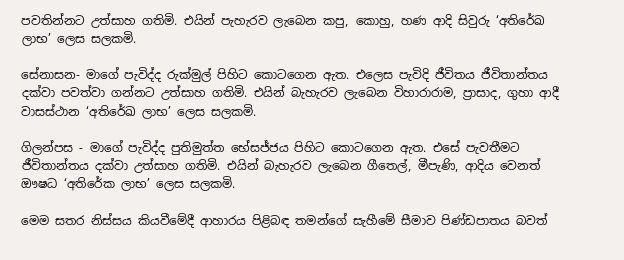පවතින්නට උත්සාහ ගතිමි. එයින් පැහැරව ලැබෙන කපු, කොහු, හණ ආදි සිවුරු ‘අතිරේඛ ලාභ’ ලෙස සලකමි.

සේනාසන- මාගේ පැවිද්ද රුක්මුල් පිහිට කොටගෙන ඇත. එලෙස පැවිදි ජීවිතය ජීවිතාන්තය දක්වා පවත්වා ගන්නට උත්සාහ ගතිමි. එයින් බැහැරව ලැබෙන විහාරාරාම, ප්‍රාසාද, ගුහා ආදී වාසස්ථාන ‘අතිරේඛ ලාභ’ ලෙස සලකමි.

ගිලන්පස - මාගේ පැවිද්ද පුතිමුත්ත භේසජ්ජය පිහිට කොටගෙන ඇත. එසේ පැවතීමට ජීවිතාන්තය දක්වා උත්සාහ ගතිමි. එයින් බැහැරව ලැබෙන ගීතෙල්, මීපැණි, ආදිය වෙනත් ඖෂධ ‘අතිරේක ලාභ’ ලෙස සලකමි.

මෙම සතර නිස්සය කියවීමේදී ආහාරය පිළිබඳ තමන්ගේ සැහීමේ සීමාව පිණ්ඩපාතය බවත්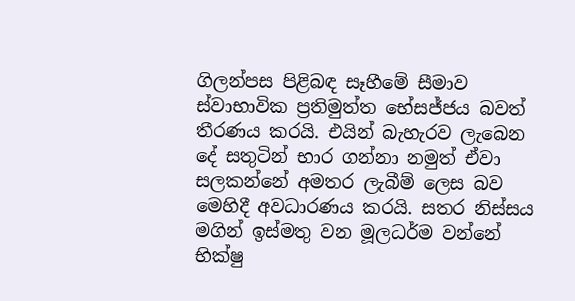ගිලන්පස පිළිබඳ සෑහීමේ සීමාව ස්වාභාවික ප්‍රතිමුත්ත භේසජ්ජය බවත් තීරණය කරයි. එයින් බැහැරව ලැබෙන දේ සතුටින් භාර ගන්නා නමුත් ඒවා සලකන්නේ අමතර ලැබීම් ලෙස බව මෙහිදී අවධාරණය කරයි. සතර නිස්සය මගින් ඉස්මතු වන මූලධර්ම වන්නේ භික්ෂු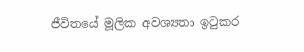ජීවිතයේ මූලික අවශ්‍යතා ඉටුකර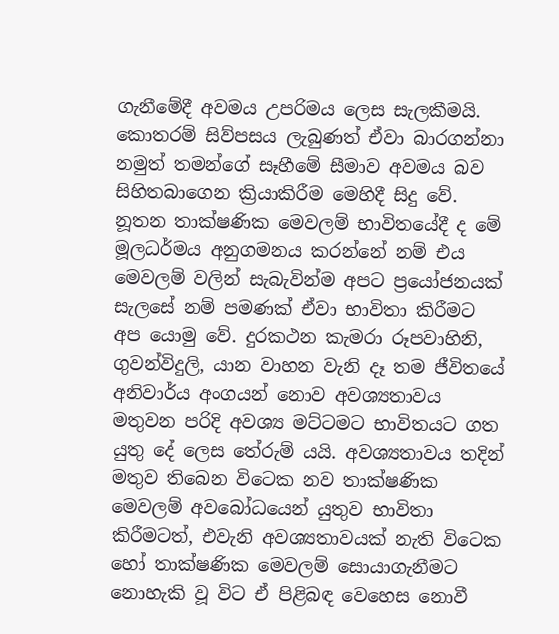ගැනීමේදී අවමය උපරිමය ලෙස සැලකීමයි. කොතරම් සිව්පසය ලැබුණත් ඒවා බාරගන්නා නමුත් තමන්ගේ සෑහීමේ සීමාව අවමය බව සිහිතබාගෙන ක්‍රියාකිරීම මෙහිදී සිදු වේ. නූතන තාක්ෂණික මෙවලම් භාවිතයේදී ද මේ මූලධර්මය අනුගමනය කරන්නේ නම් එය මෙවලම් වලින් සැබැවින්ම අපට ප්‍රයෝජනයක් සැලසේ නම් පමණක් ඒවා භාවිතා කිරීමට අප යොමු වේ. දුරකථන කැමරා රූපවාහිනි, ගුවන්විදුලි, යාන වාහන වැනි දෑ තම ජීවිතයේ අනිවාර්ය අංගයන් නොව අවශ්‍යතාවය මතුවන පරිදි අවශ්‍ය මට්ටමට භාවිතයට ගත යුතු දේ ලෙස තේරුම් යයි. අවශ්‍යතාවය තදින් මතුව තිබෙන විටෙක නව තාක්ෂණික මෙවලම් අවබෝධයෙන් යුතුව භාවිතා කිරීමටත්, එවැනි අවශ්‍යතාවයක් නැති විටෙක හෝ තාක්ෂණික මෙවලම් සොයාගැනීමට නොහැකි වූ විට ඒ පිළිබඳ වෙහෙස නොවී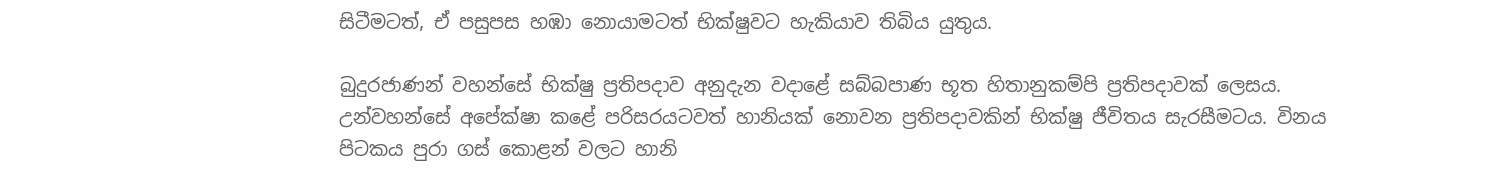සිටීමටත්, ඒ පසුපස හඹා නොයාමටත් භික්ෂුවට හැකියාව තිබිය යුතුය.

බුදුරජාණන් වහන්සේ භික්ෂු ප්‍රතිපදාව අනුදැන වදාළේ සබ්බපාණ භූත හිතානුකම්පි ප්‍රතිපදාවක් ලෙසය. උන්වහන්සේ අපේක්ෂා කළේ පරිසරයටවත් හානියක් නොවන ප්‍රතිපදාවකින් භික්ෂු ජීවිතය සැරසීමටය. විනය පිටකය පුරා ගස් කොළන් වලට හානි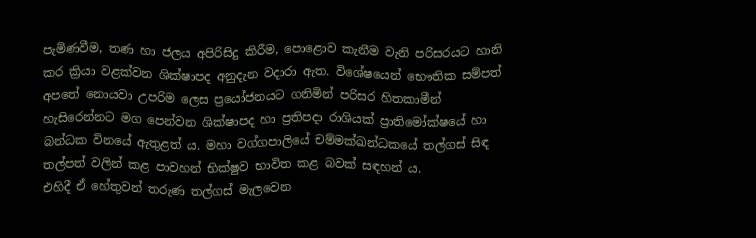පැමිණවීම, තණ හා ජලය අපිරිසිදු කිරීම, පොළොව කැනීම වැනි පරිසරයට හානි කර ක්‍රියා වළක්වන ශික්ෂාපද අනුදැන වදාරා ඇත. විශේෂයෙන් භෞතික සම්පත් අපතේ නොයවා උපරිම ලෙස ප්‍රයෝජනයට ගනිමින් පරිසර හිතකාමීන් හැසිරෙන්නට මග පෙන්වන ශික්ෂාපද හා ප්‍රතිපදා රාශියක් ප්‍රාතිමෝක්ෂයේ හා බන්ධක විනයේ ඇතුළත් ය. මහා වග්ගපාලියේ චම්මක්ඛන්ධකයේ තල්ගස් සිඳ තල්පත් වලින් කළ පාවහන් භික්ෂුව භාවිත කළ බවක් සඳහන් ය.
එහිදී ඒ හේතුවන් තරුණ තල්ගස් මැලවෙන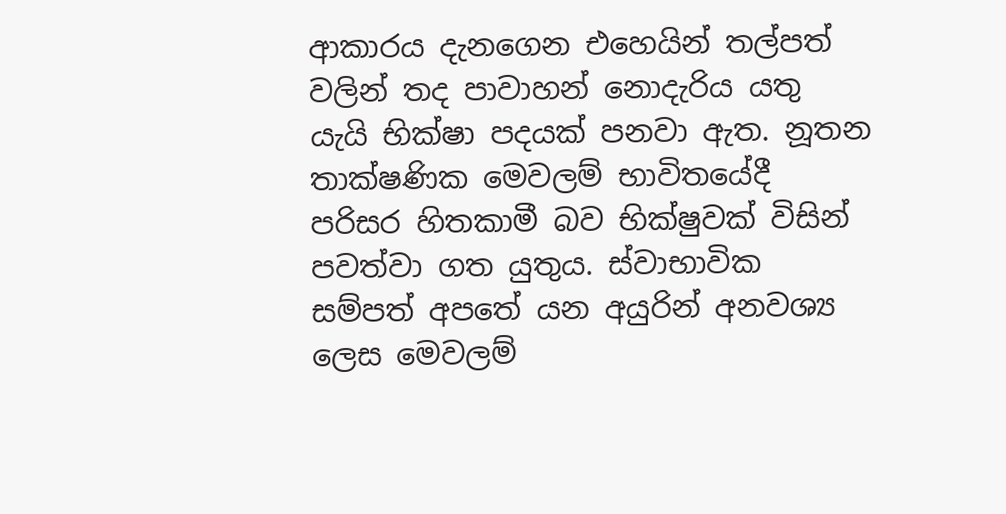ආකාරය දැනගෙන එහෙයින් තල්පත් වලින් තද පාවාහන් නොදැරිය යතු යැයි භික්ෂා පදයක් පනවා ඇත. නූතන තාක්ෂණික මෙවලම් භාවිතයේදී පරිසර හිතකාමී බව භික්ෂුවක් විසින් පවත්වා ගත යුතුය. ස්වාභාවික සම්පත් අපතේ යන අයුරින් අනවශ්‍ය ලෙස මෙවලම්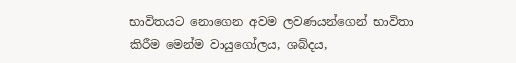භාවිතයට නොගෙන අවම ලවණයන්ගෙන් භාවිතා කිරීම මෙන්ම වායුගෝලය, ශබ්දය,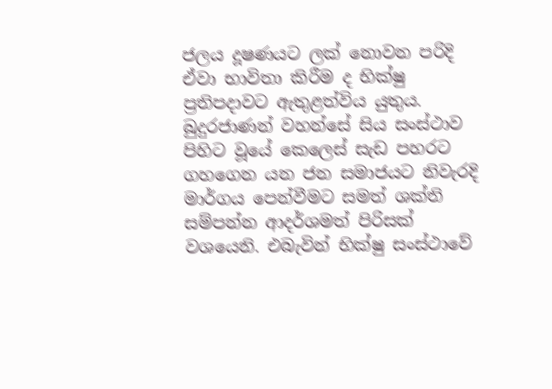ජලය දූෂණයට ලක් නොවන පරිදි ඒවා භාවිතා කිරීම ද භික්ෂු ප්‍රතිපදාවට ඇතුළත්විය යුතුය. බුදුරජාණන් වහන්සේ සිය සංස්ථාව පිහිට වූයේ කෙලෙස් සැඩ පහරට ගහගෙන යන ජන සමාජයට නිවැරදි මාර්ගය පෙන්වීමට සමත් ශක්ති සම්පන්න ආදර්ශමත් පිරිසක් වශයෙනි. එබැවින් භික්ෂු සංස්ථාවේ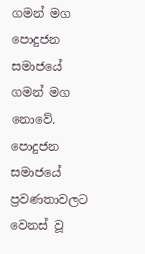ගමන් මග පොදුජන සමාජයේ ගමන් මග නොවේ. පොදුජන සමාජයේ ප්‍රවණතාවලට වෙනස් වූ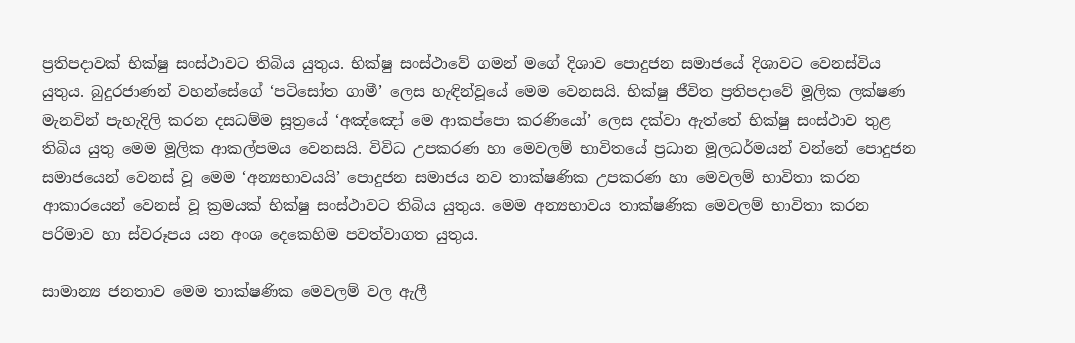ප්‍රතිපදාවක් භික්ෂු සංස්ථාවට තිබිය යුතුය. භික්ෂු සංස්ථාවේ ගමන් මගේ දිශාව පොදුජන සමාජයේ දිශාවට වෙනස්විය යුතුය. බුදුරජාණන් වහන්සේගේ ‘පටිසෝත ගාමී’ ලෙස හැඳින්වූයේ මෙම වෙනසයි. භික්ෂු ජීවිත ප්‍රතිපදාවේ මූලික ලක්ෂණ මැනවින් පැහැදිලි කරන දසධම්ම සූත්‍රයේ ‘අඤ්ඤෝ මෙ ආකප්පො කරණියෝ’ ලෙස දක්වා ඇත්තේ භික්ෂු සංස්ථාව තුළ තිබිය යුතු මෙම මූලික ආකල්පමය වෙනසයි. විවිධ උපකරණ හා මෙවලම් භාවිතයේ ප්‍රධාන මූලධර්මයන් වන්නේ පොදුජන සමාජයෙන් වෙනස් වූ මෙම ‘අන්‍යභාවයයි’ පොදුජන සමාජය නව තාක්ෂණික උපකරණ හා මෙවලම් භාවිතා කරන ආකාරයෙන් වෙනස් වූ ක්‍රමයක් භික්ෂු සංස්ථාවට තිබිය යුතුය. මෙම අන්‍යභාවය තාක්ෂණික මෙවලම් භාවිතා කරන පරිමාව හා ස්වරූපය යන අංශ දෙකෙහිම පවත්වාගත යුතුය.

සාමාන්‍ය ජනතාව මෙම තාක්ෂණික මෙවලම් වල ඇලී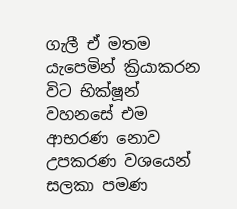ගැලී ඒ මතම යැපෙමින් ක්‍රියාකරන විට භික්ෂූන් වහනසේ එම ආභරණ නොව උපකරණ වශයෙන් සලකා පමණ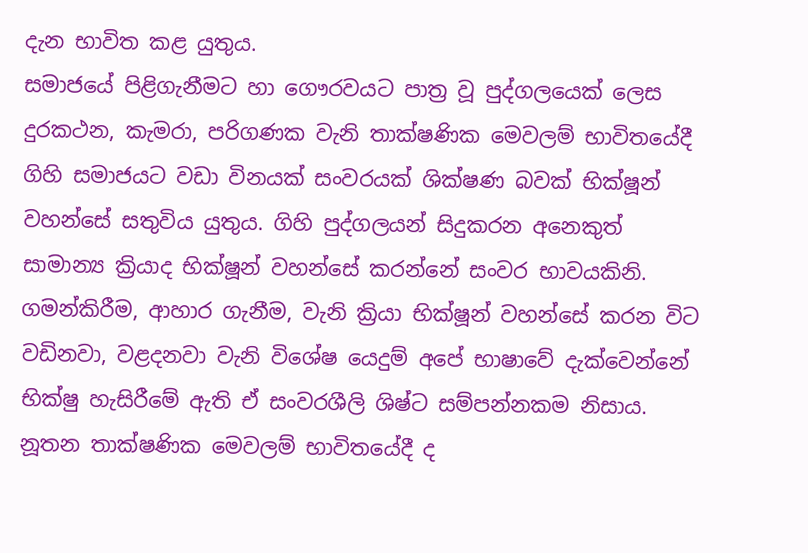දැන භාවිත කළ යුතුය.
සමාජයේ පිළිගැනීමට හා ගෞරවයට පාත්‍ර වූ පුද්ගලයෙක් ලෙස දුරකථන, කැමරා, පරිගණක වැනි තාක්ෂණික මෙවලම් භාවිතයේදී ගිහි සමාජයට වඩා විනයක් සංවරයක් ශික්ෂණ බවක් භික්ෂූන් වහන්සේ සතුවිය යුතුය. ගිහි පුද්ගලයන් සිදුකරන අනෙකුත් සාමාන්‍ය ක්‍රියාද භික්ෂූන් වහන්සේ කරන්නේ සංවර භාවයකිනි. ගමන්කිරීම, ආහාර ගැනීම, වැනි ක්‍රියා භික්ෂූන් වහන්සේ කරන විට වඩිනවා, වළදනවා වැනි විශේෂ යෙදුම් අපේ භාෂාවේ දැක්වෙන්නේ භික්ෂු හැසිරීමේ ඇති ඒ සංවරශීලි ශිෂ්ට සම්පන්නකම නිසාය. නූතන තාක්ෂණික මෙවලම් භාවිතයේදී ද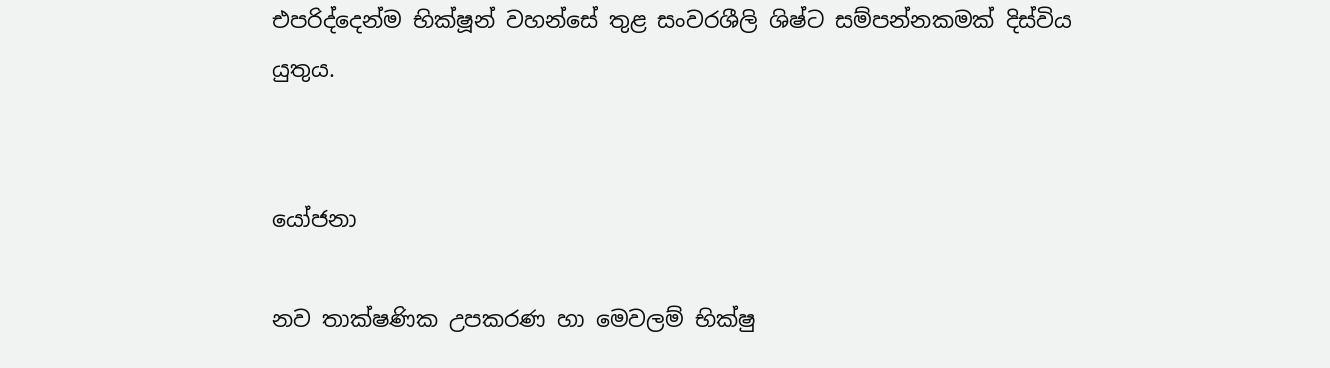එපරිද්දෙන්ම භික්ෂූන් වහන්සේ තුළ සංවරශීලි ශිෂ්ට සම්පන්නකමක් දිස්විය යුතුය.


යෝජනා

නව තාක්ෂණික උපකරණ හා මෙවලම් භික්ෂු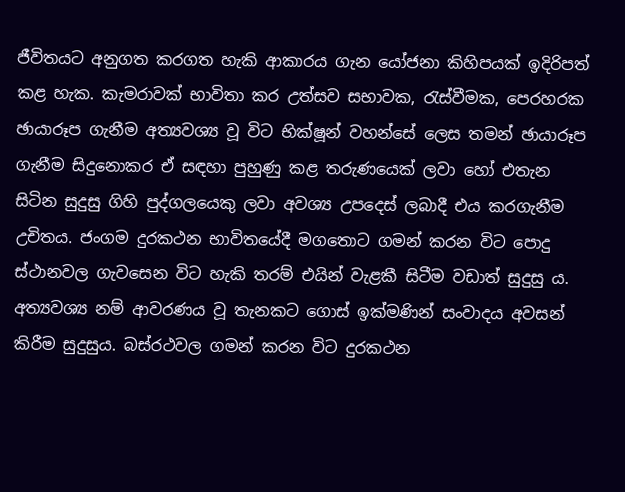ජීවිතයට අනුගත කරගත හැකි ආකාරය ගැන යෝජනා කිහිපයක් ඉදිරිපත් කළ හැක. කැමරාවක් භාවිතා කර උත්සව සභාවක, රැස්වීමක, පෙරහරක ඡායාරූප ගැනීම අත්‍යවශ්‍ය වූ විට භික්ෂූන් වහන්සේ ලෙස තමන් ඡායාරූප ගැනීම සිදුනොකර ඒ සඳහා පුහුණු කළ තරුණයෙක් ලවා හෝ එතැන සිටින සුදුසු ගිහි පුද්ගලයෙකු ලවා අවශ්‍ය උපදෙස් ලබාදී එය කරගැනීම උචිතය. ජංගම දුරකථන භාවිතයේදී මගතොට ගමන් කරන විට පොදු ස්ථානවල ගැවසෙන විට හැකි තරම් එයින් වැළකී සිටීම වඩාත් සුදුසු ය. අත්‍යවශ්‍ය නම් ආවරණය වූ තැනකට ගොස් ඉක්මණින් සංවාදය අවසන් කිරීම සුදුසුය. බස්රථවල ගමන් කරන විට දුරකථන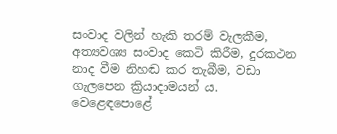සංවාද වලින් හැකි තරම් වැලකීම, අත්‍යවශ්‍ය සංවාද කෙටි කිරීම, දුරකථන නාද වීම නිහඬ කර තැබීම, වඩා ගැලපෙන ක්‍රියාදාමයන් ය. වෙළෙඳපොළේ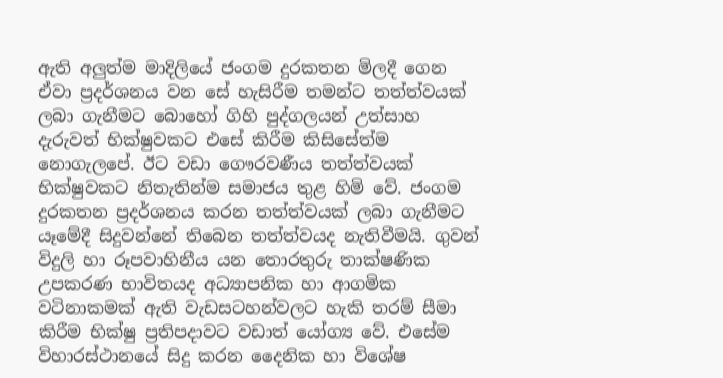ඇති අලුත්ම මාදිලියේ ජංගම දුරකතන මිලදී ගෙන ඒවා ප්‍රදර්ශනය වන සේ හැසිරීම තමන්ට තත්ත්වයක් ලබා ගැනීමට බොහෝ ගිහි පුද්ගලයන් උත්සාහ දැරුවත් භික්ෂුවකට එසේ කිරීම කිසිසේත්ම නොගැලපේ. ඊට වඩා ගෞරවණීය තත්ත්වයක් භික්ෂුවකට නිතැතින්ම සමාජය තුළ හිමි වේ. ජංගම දුරකතන ප්‍රදර්ශනය කරන තත්ත්වයක් ලබා ගැනීමට යෑමේදී සිදුවන්නේ තිබෙන තත්ත්වයද නැතිවීමයි. ගුවන් විදුලි හා රූපවාහිනීය යන තොරතුරු තාක්ෂණික උපකරණ භාවිතයද අධ්‍යාපනික හා ආගමික වටිනාකමක් ඇති වැඩසටහන්වලට හැකි තරම් සීමා කිරීම භික්ෂු ප්‍රතිපදාවට වඩාත් යෝග්‍ය වේ. එසේම විහාරස්ථානයේ සිදු කරන දෛනික හා විශේෂ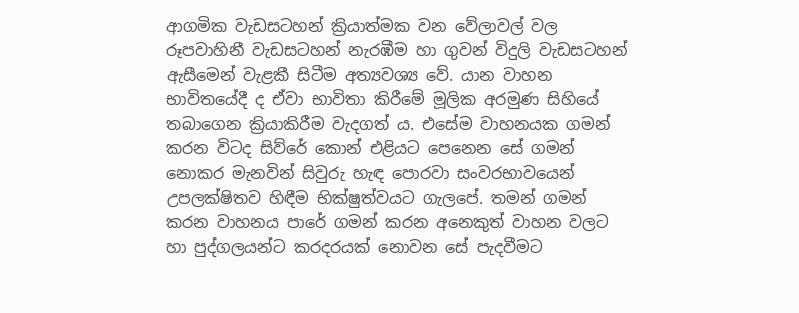ආගමික වැඩසටහන් ක්‍රියාත්මක වන වේලාවල් වල රූපවාහිනී වැඩසටහන් නැරඹීම හා ගුවන් විදුලි වැඩසටහන් ඇසීමෙන් වැළකී සිටීම අත්‍යවශ්‍ය වේ. යාන වාහන භාවිතයේදී ද ඒවා භාවිතා කිරීමේ මූලික අරමුණ සිහියේ තබාගෙන ක්‍රියාකිරීම වැදගත් ය. එසේම වාහනයක ගමන් කරන විටද සිව්රේ කොන් එළියට පෙනෙන සේ ගමන් නොකර මැනවින් සිවුරු හැඳ පොරවා සංවරභාවයෙන් උපලක්ෂිතව හිඳීම භික්ෂුත්වයට ගැලපේ. තමන් ගමන් කරන වාහනය පාරේ ගමන් කරන අනෙකුත් වාහන වලට හා පුද්ගලයන්ට කරදරයක් නොවන සේ පැදවීමට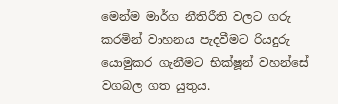මෙන්ම මාර්ග නීතිරීති වලට ගරු කරමින් වාහනය පැදවීමට රියදුරු යොමුකර ගැනීමට භික්ෂූන් වහන්සේ වගබල ගත යුතුය.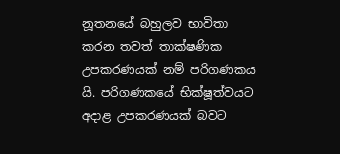නූතනයේ බහුලව භාවිතා කරන තවත් තාක්ෂණික උපකරණයක් නම් පරිගණකය යි. පරිගණකයේ භික්ෂූත්වයට අදාළ උපකරණයක් බවට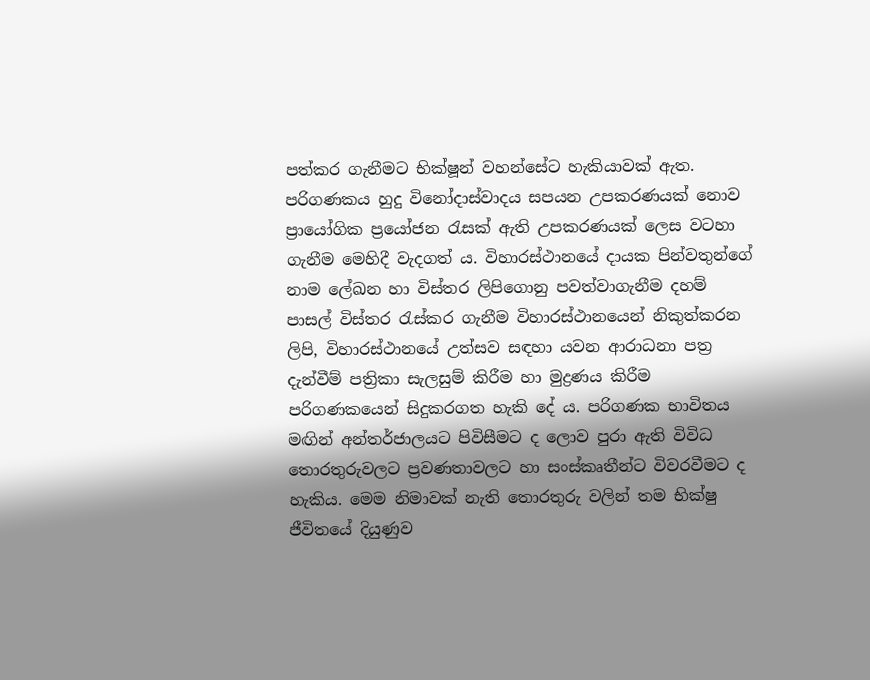පත්කර ගැනීමට භික්ෂූන් වහන්සේට හැකියාවක් ඇත. පරිගණකය හුදු විනෝදාස්වාදය සපයන උපකරණයක් නොව ප්‍රායෝගික ප්‍රයෝජන රැසක් ඇති උපකරණයක් ලෙස වටහා ගැනීම මෙහිදී වැදගත් ය. විහාරස්ථානයේ දායක පින්වතුන්ගේ නාම ලේඛන හා විස්තර ලිපිගොනු පවත්වාගැනීම දහම් පාසල් විස්තර රැස්කර ගැනීම විහාරස්ථානයෙන් නිකුත්කරන ලිපි, විහාරස්ථානයේ උත්සව සඳහා යවන ආරාධනා පත්‍ර දැන්වීම් පත්‍රිකා සැලසුම් කිරීම හා මුද්‍රණය කිරීම පරිගණකයෙන් සිදුකරගත හැකි දේ ය. පරිගණක භාවිතය මඟින් අන්තර්ජාලයට පිවිසීමට ද ලොව පුරා ඇති විවිධ තොරතුරුවලට ප්‍රවණතාවලට හා සංස්කෘතීන්ට විවරවීමට ද හැකිය. මෙම නිමාවක් නැති තොරතුරු වලින් තම භික්ෂු ජීවිතයේ දියුණුව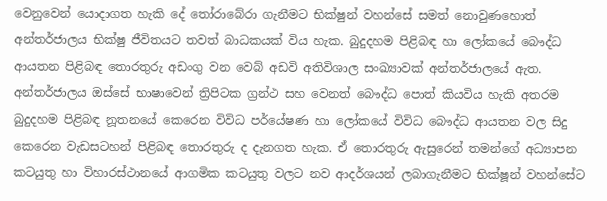වෙනුවෙන් යොදාගත හැකි දේ තෝරාබේරා ගැනීමට භික්ෂුන් වහන්සේ සමත් නොවුණහොත් අන්තර්ජාලය භික්ෂු ජීවිතයට තවත් බාධකයක් විය හැක. බුදුදහම පිළිබඳ හා ලෝකයේ බෞද්ධ ආයතන පිළිබඳ තොරතුරු අඩංගු වන වෙබ් අඩවි අතිවිශාල සංඛ්‍යාවක් අන්තර්ජාලයේ ඇත. අන්තර්ජාලය ඔස්සේ භාෂාවෙන් ත්‍රිපිටක ග්‍රන්ථ සහ වෙනත් බෞද්ධ පොත් කියවිය හැකි අතරම බුදුදහම පිළිබඳ නූතනයේ කෙරෙන විවිධ පර්යේෂණ හා ලෝකයේ විවිධ බෞද්ධ ආයතන වල සිදු කෙරෙන වැඩසටහන් පිළිබඳ තොරතුරු ද දැනගත හැක. ඒ තොරතුරු ඇසුරෙන් තමන්ගේ අධ්‍යාපන කටයුතු හා විහාරස්ථානයේ ආගමික කටයුතු වලට නව ආදර්ශයන් ලබාගැනීමට භික්ෂූන් වහන්සේට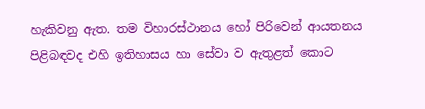හැකිවනු ඇත. තම විහාරස්ථානය හෝ පිරිවෙන් ආයතනය පිළිබඳවද එහි ඉතිහාසය හා සේවා ව ඇතුළත් කොට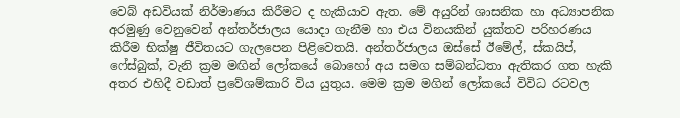වෙබ් අඩවියක් නිර්මාණය කිරීමට ද හැකියාව ඇත. මේ අයුරින් ශාසනික හා අධ්‍යාපනික අරමුණු වෙනුවෙන් අන්තර්ජාලය යොදා ගැනීම හා එය විනයකින් යුක්තව පරිහරණය කිරීම භික්ෂු ජීවිතයට ගැලපෙන පිළිවෙතයි. අන්තර්ජාලය ඔස්සේ ඊමේල්, ස්කයිප්, ෆේස්බුක්, වැනි ක්‍රම මඟින් ලෝකයේ බොහෝ අය සමග සම්බන්ධතා ඇතිකර ගත හැකි අතර එහිදී වඩාත් ප්‍රවේශම්කාරි විය යුතුය. මෙම ක්‍රම මගින් ලෝකයේ විවිධ රටවල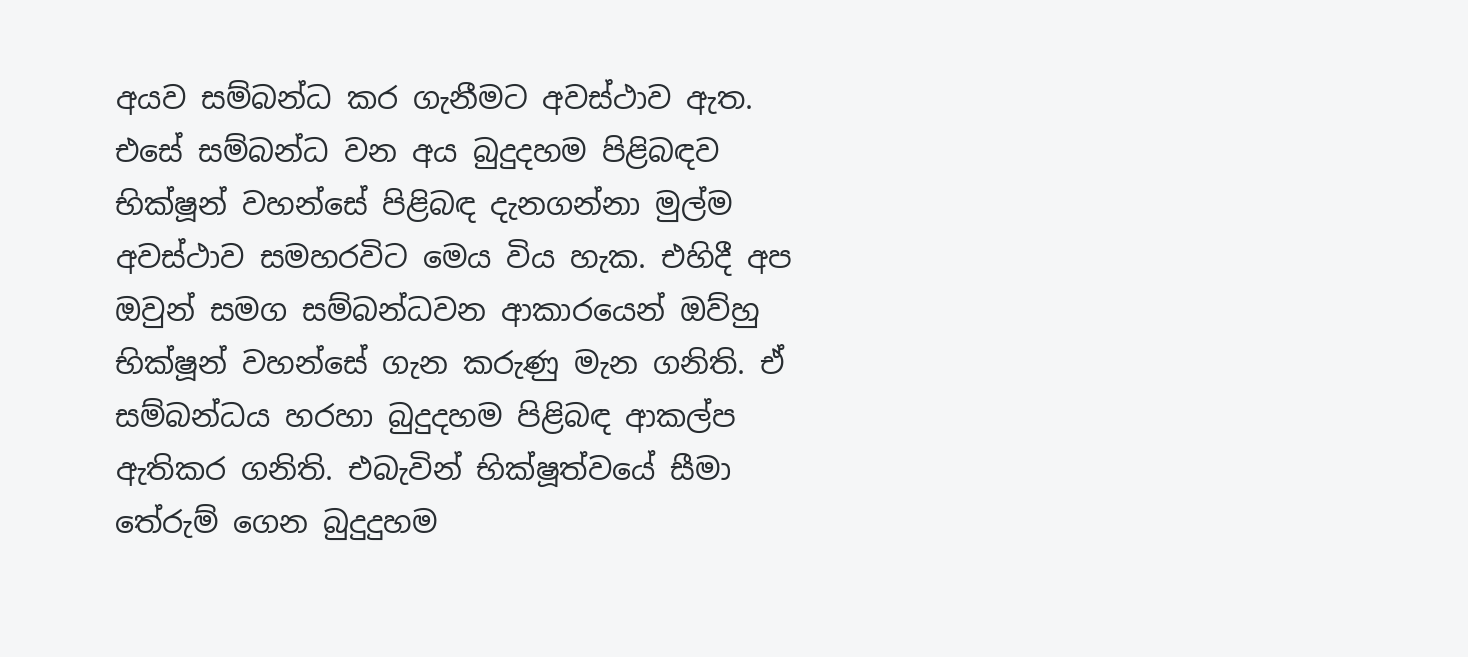අයව සම්බන්ධ කර ගැනීමට අවස්ථාව ඇත. එසේ සම්බන්ධ වන අය බුදුදහම පිළිබඳව භික්ෂූන් වහන්සේ පිළිබඳ දැනගන්නා මුල්ම අවස්ථාව සමහරවිට මෙය විය හැක. එහිදී අප ඔවුන් සමග සම්බන්ධවන ආකාරයෙන් ඔව්හු භික්ෂූන් වහන්සේ ගැන කරුණු මැන ගනිති. ඒ සම්බන්ධය හරහා බුදුදහම පිළිබඳ ආකල්ප ඇතිකර ගනිති. එබැවින් භික්ෂූත්වයේ සීමා තේරුම් ගෙන බුදුදුහම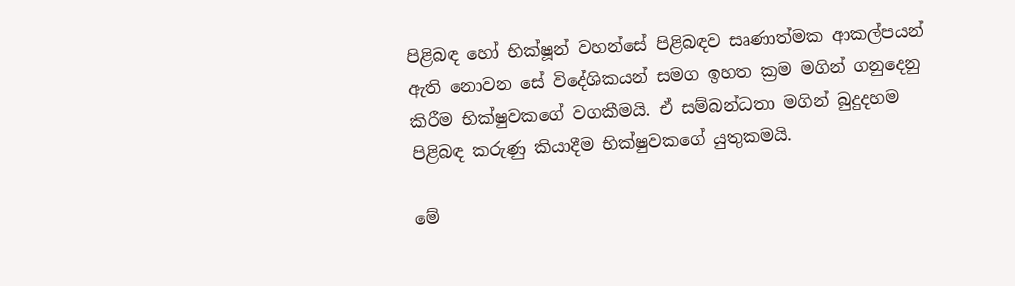පිළිබඳ හෝ භික්ෂූන් වහන්සේ පිළිබඳව සෘණාත්මක ආකල්පයන් ඇති නොවන සේ විදේශිකයන් සමග ඉහත ක්‍රම මගින් ගනුදෙනු කිරීම භික්ෂුවකගේ වගකීමයි. ඒ සම්බන්ධතා මගින් බුදුදහම පිළිබඳ කරුණු කියාදීම භික්ෂුවකගේ යුතුකමයි.

මේ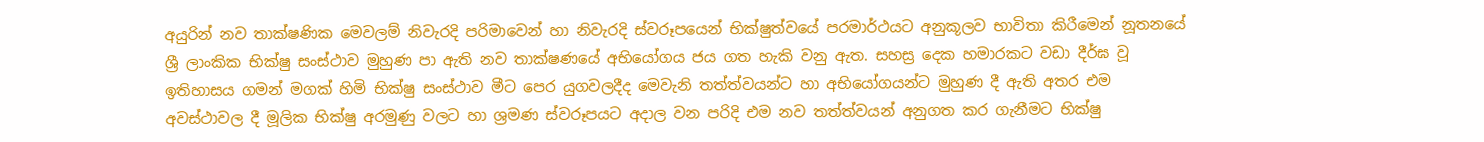අයුරින් නව තාක්ෂණික මෙවලම් නිවැරදි පරිමාවෙන් හා නිවැරදි ස්වරූපයෙන් භික්ෂුත්වයේ පරමාර්ථයට අනුකූලව භාවිතා කිරීමෙන් නූතනයේ ශ්‍රී ලාංකික භික්ෂු සංස්ථාව මුහුණ පා ඇති නව තාක්ෂණයේ අභියෝගය ජය ගත හැකි වනු ඇත. සහස්‍ර දෙක හමාරකට වඩා දීර්ඝ වූ ඉතිහාසය ගමන් මගක් හිමි භික්ෂු සංස්ථාව මීට පෙර යුගවලදීද මෙවැනි තත්ත්වයන්ට හා අභියෝගයන්ට මුහුණ දී ඇති අතර එම අවස්ථාවල දී මූලික භික්ෂු අරමුණු වලට හා ශ්‍රමණ ස්වරූපයට අදාල වන පරිදි එම නව තත්ත්වයන් අනුගත කර ගැනීමට භික්ෂු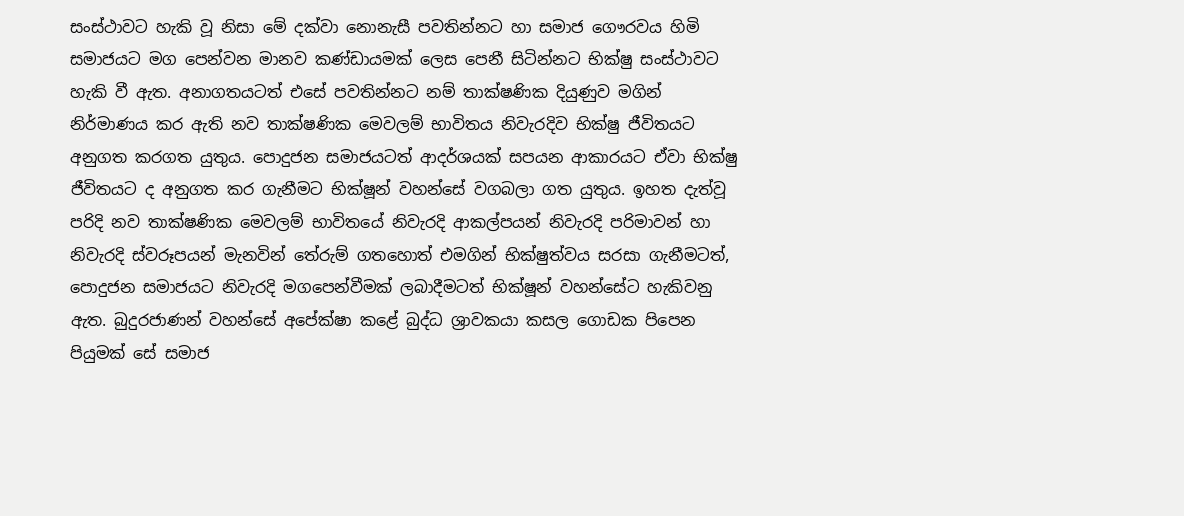සංස්ථාවට හැකි වූ නිසා මේ දක්වා නොනැසී පවතින්නට හා සමාජ ගෞරවය හිමි සමාජයට මග පෙන්වන මානව කණ්ඩායමක් ලෙස පෙනී සිටින්නට භික්ෂු සංස්ථාවට හැකි වී ඇත. අනාගතයටත් එසේ පවතින්නට නම් තාක්ෂණික දියුණුව මගින් නිර්මාණය කර ඇති නව තාක්ෂණික මෙවලම් භාවිතය නිවැරදිව භික්ෂු ජීවිතයට අනුගත කරගත යුතුය. පොදුජන සමාජයටත් ආදර්ශයක් සපයන ආකාරයට ඒවා භික්ෂු ජීවිතයට ද අනුගත කර ගැනීමට භික්ෂූන් වහන්සේ වගබලා ගත යුතුය. ඉහත දැත්වූ පරිදි නව තාක්ෂණික මෙවලම් භාවිතයේ නිවැරදි ආකල්පයන් නිවැරදි පරිමාවන් හා නිවැරදි ස්වරූපයන් මැනවින් තේරුම් ගතහොත් එමගින් භික්ෂුත්වය සරසා ගැනීමටත්, පොදුජන සමාජයට නිවැරදි මගපෙන්වීමක් ලබාදීමටත් භික්ෂූන් වහන්සේට හැකිවනු ඇත. බුදුරජාණන් වහන්සේ අපේක්ෂා කළේ බුද්ධ ශ්‍රාවකයා කසල ගොඩක පිපෙන පියුමක් සේ සමාජ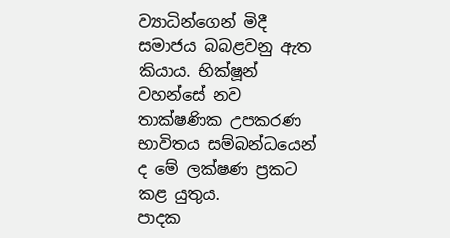ව්‍යාධින්ගෙන් මිදී සමාජය බබළවනු ඇත කියාය. භික්ෂූන් වහන්සේ නව තාක්ෂණික උපකරණ භාවිතය සම්බන්ධයෙන් ද මේ ලක්ෂණ ප්‍රකට කළ යුතුය.
පාදක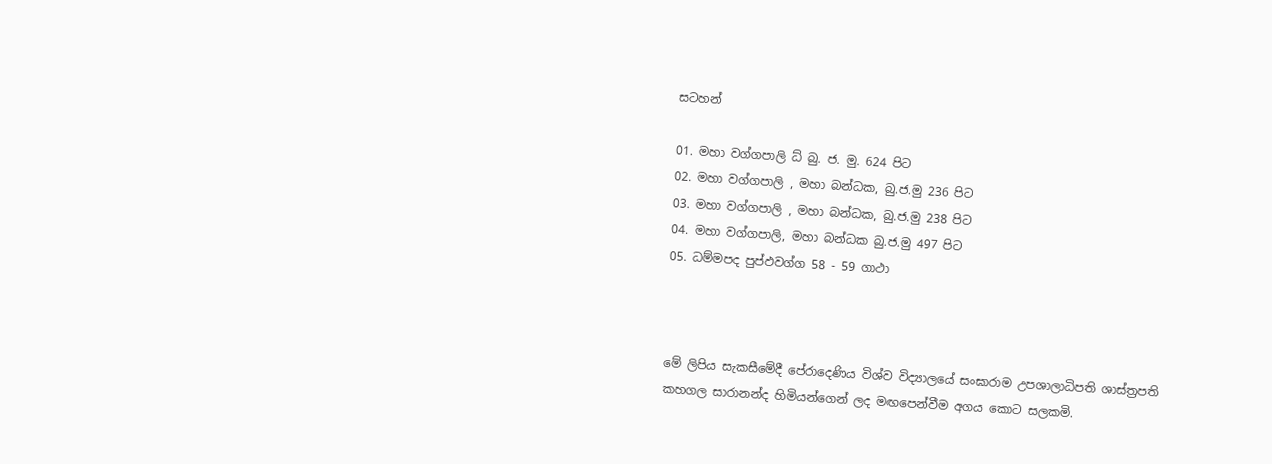සටහන්

01. මහා වග්ගපාලි ධ් බු. ජ. මු. 624 පිට
02. මහා වග්ගපාලි , මහා බන්ධක, බු.ජ.මු 236 පිට
03. මහා වග්ගපාලි , මහා බන්ධක, බු.ජ.මු 238 පිට
04. මහා වග්ගපාලි, මහා බන්ධක බු.ජ.මු 497 පිට
05. ධම්මපද පුප්ඵවග්ග 58 - 59 ගාථා



මේ ලිපිය සැකසීමේදී පේරාදෙණිය විශ්ව විද්‍යාලයේ සංඝාරාම උපශාලාධිපති ශාස්ත්‍රපති කහගල සාරානන්ද හිමියන්ගෙන් ලද මඟපෙන්වීම අගය කොට සලකමි.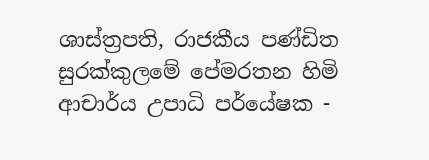ශාස්ත්‍රපති, රාජකීය පණ්ඩිත
සුරක්කුලමේ පේමරතන හිමි
ආචාර්ය උපාධි පර්යේෂක -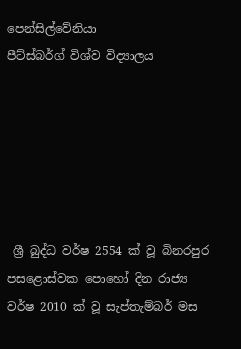පෙන්සිල්වේනියා
පීට්ස්බර්ග් විශ්ව විද්‍යාලය






 ශ්‍රී බුද්ධ වර්ෂ 2554 ක් වූ බිනරපුර පසළොස්වක පොහෝ දින රාජ්‍ය වර්ෂ 2010 ක් වූ සැප්තැම්බර් මස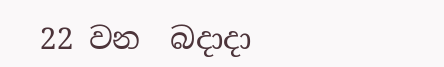22 වන  බදාදා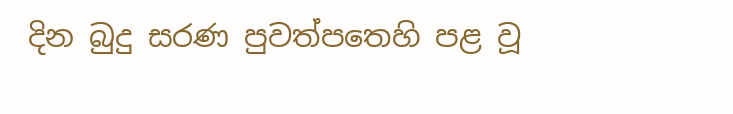දින බුදු සරණ පුවත්පතෙහි පළ වූ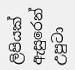ලිපියක් ඇසුරෙන් උපුටා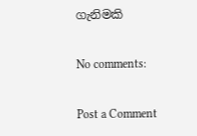ගැනිමකි

No comments:

Post a Comment